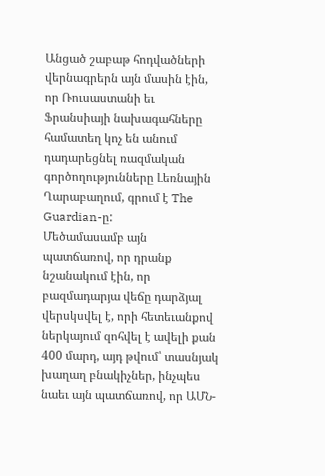Անցած շաբաթ հոդվածների վերնագրերն այն մասին էին, որ Ռուսաստանի եւ Ֆրանսիայի նախագահները համատեղ կոչ են անում դադարեցնել ռազմական գործողությունները Լեռնային Ղարաբաղում, գրում է The Guardian-ը:
Մեծամասամբ այն պատճառով, որ դրանք նշանակում էին, որ բազմադարյա վեճը դարձյալ վերսկսվել է, որի հետեւանքով ներկայում զոհվել է ավելի քան 400 մարդ, այդ թվում՝ տասնյակ խաղաղ բնակիչներ, ինչպես նաեւ այն պատճառով, որ ԱՄՆ-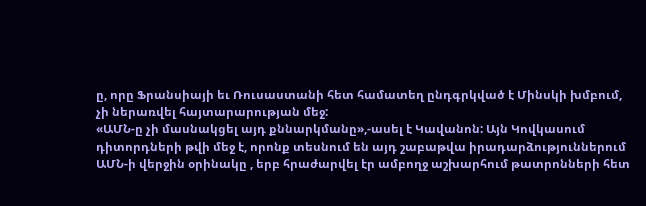ը, որը Ֆրանսիայի եւ Ռուսաստանի հետ համատեղ ընդգրկված է Մինսկի խմբում, չի ներառվել հայտարարության մեջ:
«ԱՄՆ-ը չի մասնակցել այդ քննարկմանը»,-ասել է Կավանոն: Այն Կովկասում դիտորդների թվի մեջ է, որոնք տեսնում են այդ շաբաթվա իրադարձություններում ԱՄՆ-ի վերջին օրինակը , երբ հրաժարվել էր ամբողջ աշխարհում թատրոնների հետ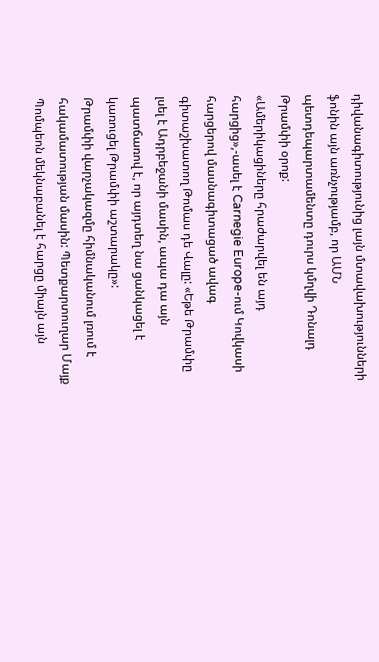դիվանագիտությունից լայն մտավախությունների ֆոնին այն առնչությամբ, որ ԱՄՆ պետդեպարտամենտը դուրս կմղվի Դոնալդ Թրամփի օրոք:
«Ամերիկացիները հրաժարվել են այդ հարցից»,-ասել է Carnegie Europe-ում Կովկասի հարցերով մասնագիտացած ավագ գիտաշխատող Թոմաս դե Վալը: «Եթե Թրամփը լսել է Ադրբեջանի մասին, ապա դա այն պատճառով է, որ այդտեղ նա ցանկացել է կառուցել Թրամփի աշտարակը»:
Թրամփի վարչակազմը հիմնականում լռում է հակամատության մասին: Պետքարտուղար Մայք Պոմպեոն մեկնաբանել է հարցը միայն այն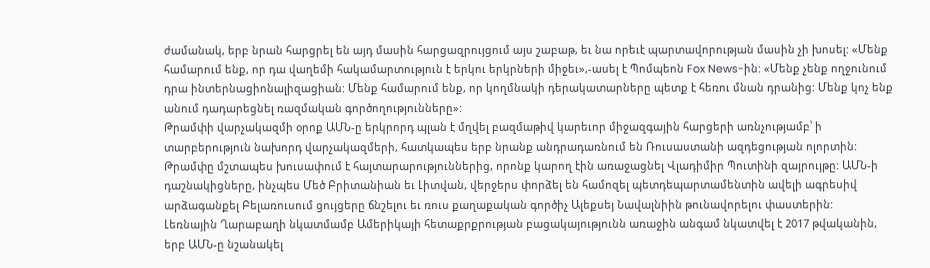ժամանակ, երբ նրան հարցրել են այդ մասին հարցազրույցում այս շաբաթ, եւ նա որեւէ պարտավորության մասին չի խոսել: «Մենք համարում ենք, որ դա վաղեմի հակամարտություն է երկու երկրների միջեւ»,-ասել է Պոմպեոն Fox News-ին: «Մենք չենք ողջունում դրա ինտերնացիոնալիզացիան: Մենք համարում ենք, որ կողմնակի դերակատարները պետք է հեռու մնան դրանից: Մենք կոչ ենք անում դադարեցնել ռազմական գործողությունները»:
Թրամփի վարչակազմի օրոք ԱՄՆ-ը երկրորդ պլան է մղվել բազմաթիվ կարեւոր միջազգային հարցերի առնչությամբ՝ ի տարբերություն նախորդ վարչակազմերի, հատկապես երբ նրանք անդրադառնում են Ռուսաստանի ազդեցության ոլորտին: Թրամփը մշտապես խուսափում է հայտարարություններից, որոնք կարող էին առաջացնել Վլադիմիր Պուտինի զայրույթը: ԱՄՆ-ի դաշնակիցները, ինչպես Մեծ Բրիտանիան եւ Լիտվան, վերջերս փորձել են համոզել պետդեպարտամենտին ավելի ագրեսիվ արձագանքել Բելառուսում ցույցերը ճնշելու եւ ռուս քաղաքական գործիչ Ալեքսեյ Նավալնիին թունավորելու փաստերին:
Լեռնային Ղարաբաղի նկատմամբ Ամերիկայի հետաքրքրության բացակայությունն առաջին անգամ նկատվել է 2017 թվականին, երբ ԱՄՆ-ը նշանակել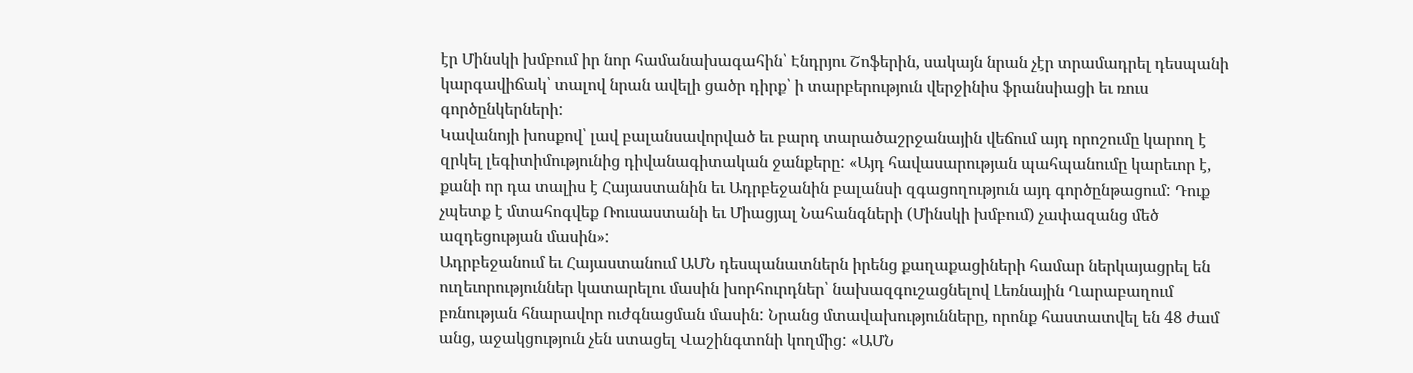էր Մինսկի խմբում իր նոր համանախագահին՝ Էնդրյու Շոֆերին, սակայն նրան չէր տրամադրել դեսպանի կարգավիճակ՝ տալով նրան ավելի ցածր դիրք՝ ի տարբերություն վերջինիս ֆրանսիացի եւ ռուս գործընկերների:
Կավանոյի խոսքով՝ լավ բալանսավորված եւ բարդ տարածաշրջանային վեճում այդ որոշումը կարող է զրկել լեգիտիմությունից դիվանագիտական ջանքերը: «Այդ հավասարության պահպանումը կարեւոր է, քանի որ դա տալիս է Հայաստանին եւ Ադրբեջանին բալանսի զգացողություն այդ գործընթացում: Դուք չպետք է մտահոգվեք Ռուսաստանի եւ Միացյալ Նահանգների (Մինսկի խմբում) չափազանց մեծ ազդեցության մասին»:
Ադրբեջանում եւ Հայաստանում ԱՄՆ դեսպանատներն իրենց քաղաքացիների համար ներկայացրել են ուղեւորություններ կատարելու մասին խորհուրդներ՝ նախազգուշացնելով Լեռնային Ղարաբաղում բռնության հնարավոր ուժգնացման մասին: Նրանց մտավախությունները, որոնք հաստատվել են 48 ժամ անց, աջակցություն չեն ստացել Վաշինգտոնի կողմից: «ԱՄՆ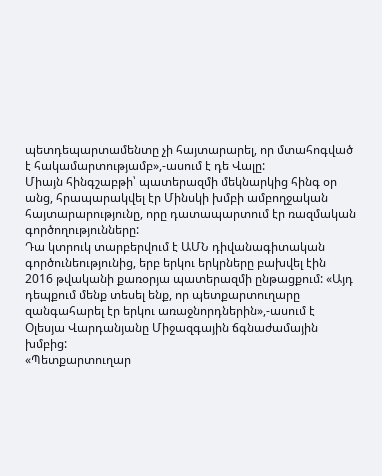պետդեպարտամենտը չի հայտարարել, որ մտահոգված է հակամարտությամբ»,-ասում է դե Վալը:
Միայն հինգշաբթի՝ պատերազմի մեկնարկից հինգ օր անց, հրապարակվել էր Մինսկի խմբի ամբողջական հայտարարությունը, որը դատապարտում էր ռազմական գործողությունները:
Դա կտրուկ տարբերվում է ԱՄՆ դիվանագիտական գործունեությունից, երբ երկու երկրները բախվել էին 2016 թվականի քառօրյա պատերազմի ընթացքում: «Այդ դեպքում մենք տեսել ենք, որ պետքարտուղարը զանգահարել էր երկու առաջնորդներին»,-ասում է Օլեսյա Վարդանյանը Միջազգային ճգնաժամային խմբից:
«Պետքարտուղար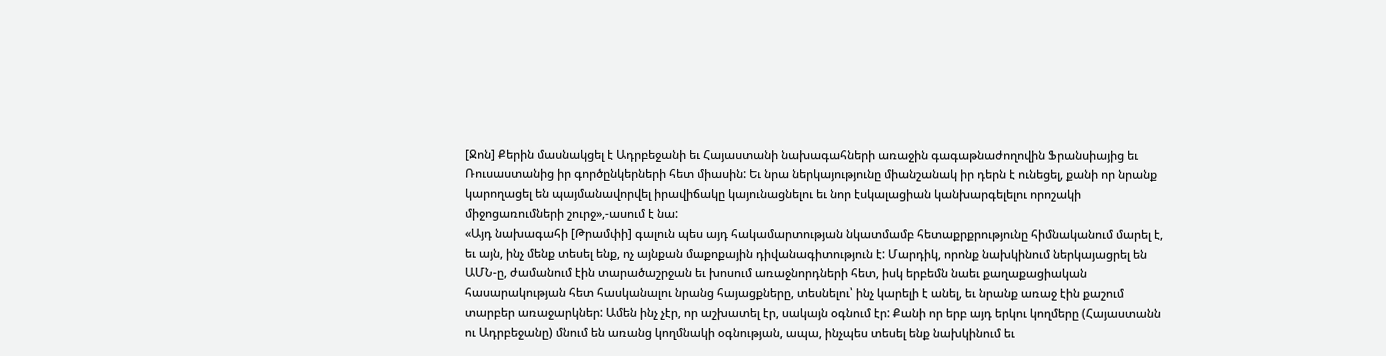[Ջոն] Քերին մասնակցել է Ադրբեջանի եւ Հայաստանի նախագահների առաջին գագաթնաժողովին Ֆրանսիայից եւ Ռուսաստանից իր գործընկերների հետ միասին: Եւ նրա ներկայությունը միանշանակ իր դերն է ունեցել, քանի որ նրանք կարողացել են պայմանավորվել իրավիճակը կայունացնելու եւ նոր էսկալացիան կանխարգելելու որոշակի միջոցառումների շուրջ»,-ասում է նա:
«Այդ նախագահի [Թրամփի] գալուն պես այդ հակամարտության նկատմամբ հետաքրքրությունը հիմնականում մարել է, եւ այն, ինչ մենք տեսել ենք, ոչ այնքան մաքոքային դիվանագիտություն է: Մարդիկ, որոնք նախկինում ներկայացրել են ԱՄՆ-ը, ժամանում էին տարածաշրջան եւ խոսում առաջնորդների հետ, իսկ երբեմն նաեւ քաղաքացիական հասարակության հետ հասկանալու նրանց հայացքները, տեսնելու՝ ինչ կարելի է անել, եւ նրանք առաջ էին քաշում տարբեր առաջարկներ: Ամեն ինչ չէր, որ աշխատել էր, սակայն օգնում էր: Քանի որ երբ այդ երկու կողմերը (Հայաստանն ու Ադրբեջանը) մնում են առանց կողմնակի օգնության, ապա, ինչպես տեսել ենք նախկինում եւ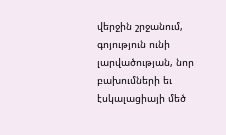վերջին շրջանում, գոյություն ունի լարվածության, նոր բախումների եւ էսկալացիայի մեծ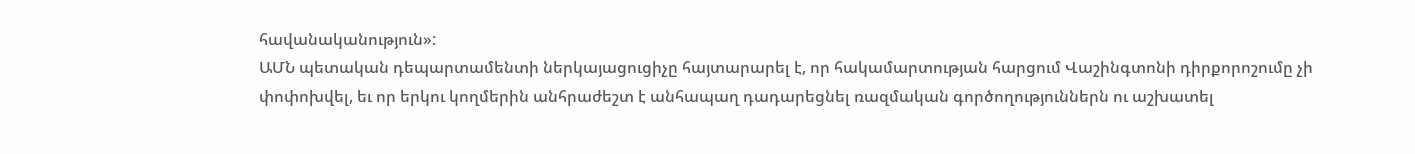հավանականություն»:
ԱՄՆ պետական դեպարտամենտի ներկայացուցիչը հայտարարել է, որ հակամարտության հարցում Վաշինգտոնի դիրքորոշումը չի փոփոխվել, եւ որ երկու կողմերին անհրաժեշտ է անհապաղ դադարեցնել ռազմական գործողություններն ու աշխատել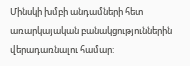Մինսկի խմբի անդամների հետ առարկայական բանակցություններին վերադառնալու համար: